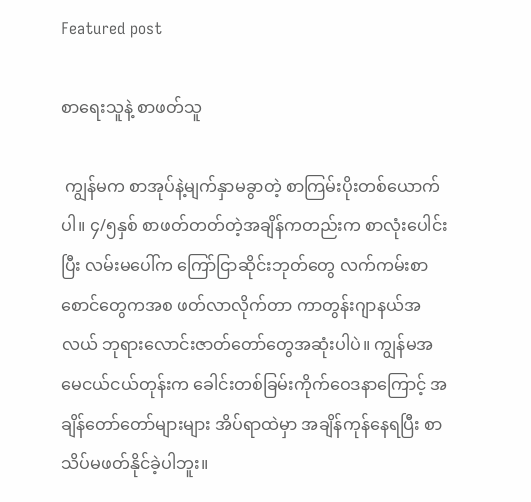Featured post

စာရေးသူနဲ့ စာဖတ်သူ

 ကျွန်မက စာအုပ်နဲ့မျက်နှာမခွာတဲ့ စာကြမ်းပိုးတစ်ယောက်ပါ။ ၄/၅နှစ် စာဖတ်တတ်တဲ့အချိန်ကတည်းက စာလုံးပေါင်းပြီး လမ်းမပေါ်က ကြော်ငြာဆိုင်းဘုတ်တွေ လက်ကမ်းစာစောင်တွေကအစ ဖတ်လာလိုက်တာ ကာတွန်းဂျာနယ်အလယ် ဘုရားလောင်းဇာတ်တော်တွေအဆုံးပါပဲ။ ကျွန်မအမေငယ်ငယ်တုန်းက ခေါင်းတစ်ခြမ်းကိုက်ဝေဒနာကြောင့် အချိန်တော်တော်များများ အိပ်ရာထဲမှာ အချိန်ကုန်နေရပြီး စာသိပ်မဖတ်နိုင်ခဲ့ပါဘူး။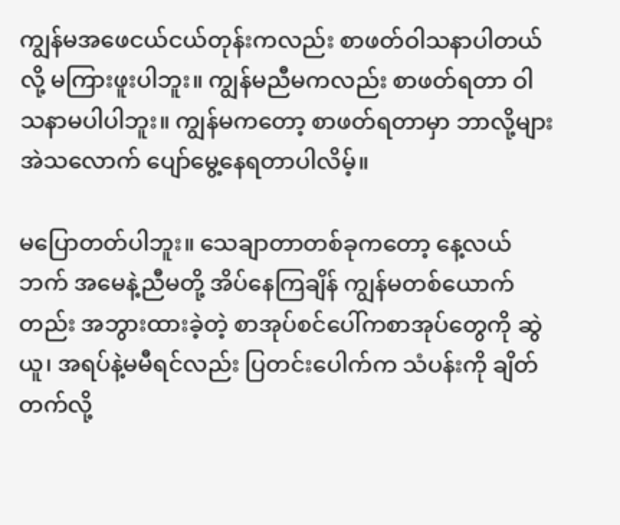ကျွန်မအဖေငယ်ငယ်တုန်းကလည်း စာဖတ်ဝါသနာပါတယ်လို့ မကြားဖူးပါဘူး။ ကျွန်မညီမကလည်း စာဖတ်ရတာ ဝါသနာမပါပါဘူး။ ကျွန်မကတော့ စာဖတ်ရတာမှာ ဘာလို့များ အဲသလောက် ပျော်မွေ့နေရတာပါလိမ့်။

မပြောတတ်ပါဘူး။ သေချာတာတစ်ခုကတော့ နေ့လယ်ဘက် အမေနဲ့ညီမတို့ အိပ်နေကြချိန် ကျွန်မတစ်ယောက်တည်း အဘွားထားခဲ့တဲ့ စာအုပ်စင်ပေါ်ကစာအုပ်တွေကို ဆွဲယူ၊ အရပ်နဲ့မမီရင်လည်း ပြတင်းပေါက်က သံပန်းကို ချိတ်တက်လို့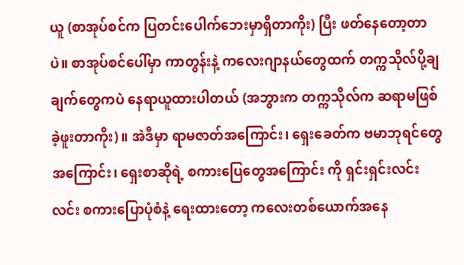ယူ (စာအုပ်စင်က ပြတင်းပေါက်ဘေးမှာရှိတာကိုး) ပြီး ဖတ်နေတော့တာပဲ။ စာအုပ်စင်ပေါ်မှာ ကာတွန်းနဲ့ ကလေးဂျာနယ်တွေထက် တက္ကသိုလ်ပို့ချချက်တွေကပဲ နေရာယူထားပါတယ် (အဘွားက တက္ကသိုလ်က ဆရာမဖြစ်ခဲ့ဖူးတာကိုး)။ အဲဒီမှာ ရာမဇာတ်အကြောင်း၊ ရှေးခေတ်က ဗမာဘုရင်တွေအကြောင်း၊ ရှေးစာဆိုရဲ့ စကားပြေတွေအကြောင်း ကို ရှင်းရှင်းလင်းလင်း စကားပြောပုံစံနဲ့ ရေးထားတော့ ကလေးတစ်ယောက်အနေ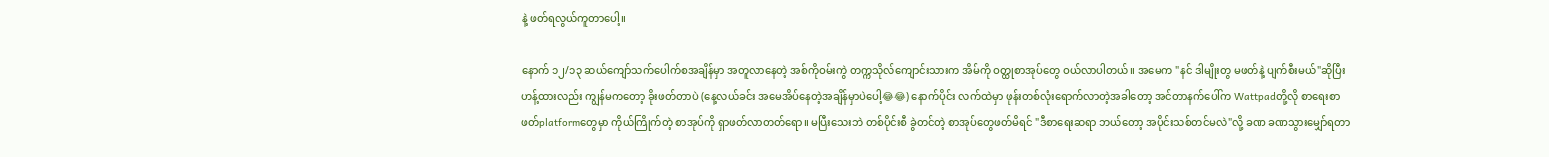နဲ့ ဖတ်ရလွယ်ကူတာပေါ့။

နောက် ၁၂/၁၃ ဆယ်ကျော်သက်ပေါက်စအချိန်မှာ အတူလာနေတဲ့ အစ်ကိုဝမ်းကွဲ တက္ကသိုလ်ကျောင်းသားက အိမ်ကို ဝတ္ထုစာအုပ်တွေ ဝယ်လာပါတယ်။ အမေက "နင် ဒါမျိုးတွ မဖတ်နဲ့ ပျက်စီးမယ်"ဆိုပြီး ဟန့်ထားလည်း ကျွန်မကတော့ ခိုးဖတ်တာပဲ (နေ့လယ်ခင်း အမေအိပ်နေတဲ့အချိန်မှာပဲပေါ့😂😂) နောက်ပိုင်း လက်ထဲမှာ ဖုန်းတစ်လုံးရောက်လာတဲ့အခါတော့ အင်တာနက်ပေါ်က Wattpadတို့လို စာရေးစာဖတ်platformတွေမှာ ကိုယ်ကြိုက်တဲ့ စာအုပ်ကို ရှာဖတ်လာတတ်ရော။ မပြီးသေးဘဲ တစ်ပိုင်းစီ ခွဲတင်တဲ့ စာအုပ်တွေဖတ်မိရင် "ဒီစာရေးဆရာ ဘယ်တော့ အပိုင်းသစ်တင်မလဲ"လို့ ခဏ ခဏသွားမျှော်ရတာ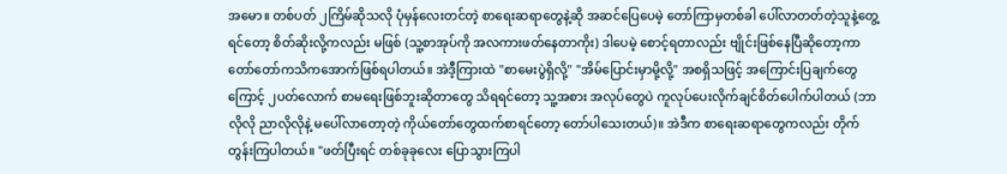အမော။ တစ်ပတ် ၂ကြိမ်ဆိုသလို ပုံမှန်လေးတင်တဲ့ စာရေးဆရာတွေနဲ့ဆို အဆင်ပြေပေမဲ့ တော်ကြာမှတစ်ခါ ပေါ်လာတတ်တဲ့သူနဲ့တွေ့ရင်တော့ စိတ်ဆိုးလို့ကလည်း မဖြစ် (သူ့စာအုပ်ကို အလကားဖတ်နေတာကိုး) ဒါပေမဲ့ စောင့်ရတာလည်း ဗျိုင်းဖြစ်နေပြီဆိုတော့ကာ တော်တော်ကသိကအောက်ဖြစ်ရပါတယ်။ အဲဒီ့ကြားထဲ "စာမေးပွဲရှိလို့" "အိမ်ပြောင်းမှာမို့လို့" အစရှိသဖြင့် အကြောင်းပြချက်တွေကြောင့် ၂ပတ်လောက် စာမရေးဖြစ်ဘူးဆိုတာတွေ သိရရင်တော့ သူ့အစား အလုပ်တွေပဲ ကူလုပ်ပေးလိုက်ချင်စိတ်ပေါက်ပါတယ် (ဘာလိုလို ညာလိုလိုနဲ့ မပေါ်လာတော့တဲ့ ကိုယ်တော်တွေထက်စာရင်တော့ တော်ပါသေးတယ်)။ အဲဒီက စာရေးဆရာတွေကလည်း တိုက်တွန်းကြပါတယ်။ "ဖတ်ပြီးရင် တစ်ခုခုလေး ပြောသွားကြပါ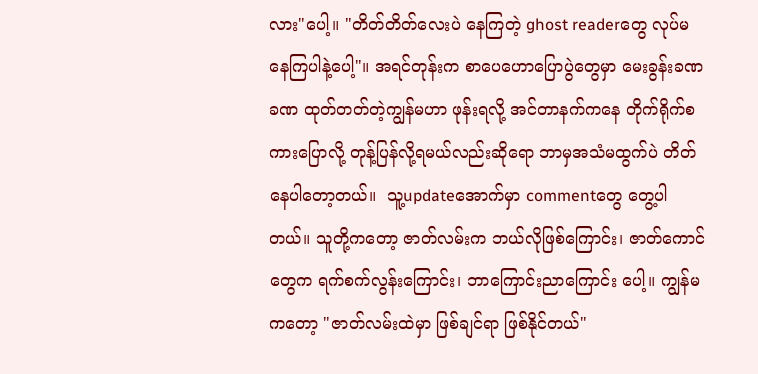လား"ပေါ့။ "တိတ်တိတ်လေးပဲ နေကြတဲ့ ghost readerတွေ လုပ်မနေကြပါနဲ့ပေါ့"။ အရင်တုန်းက စာပေဟောပြောပွဲတွေမှာ မေးခွန်းခဏခဏ ထုတ်တတ်တဲ့ကျွန်မဟာ ဖုန်းရလို့ အင်တာနက်ကနေ တိုက်ရိုက်စကားပြောလို့ တုန့်ပြန်လို့ရမယ်လည်းဆိုရော ဘာမှအသံမထွက်ပဲ တိတ်နေပါတော့တယ်။  သူ့updateအောက်မှာ commentတွေ တွေ့ပါတယ်။ သူတို့ကတော့ ဇာတ်လမ်းက ဘယ်လိုဖြစ်ကြောင်း၊ ဇာတ်ကောင်တွေက ရက်စက်လွန်းကြောင်း၊ ဘာကြောင်းညာကြောင်း ပေါ့။ ကျွန်မကတော့ "ဇာတ်လမ်းထဲမှာ ဖြစ်ချင်ရာ ဖြစ်နိုင်တယ်"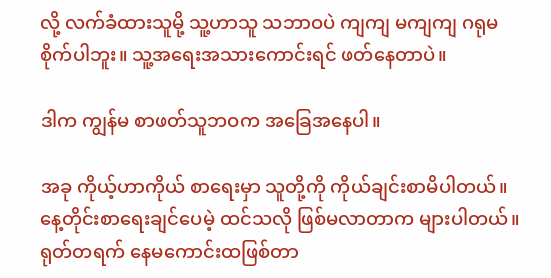လို့ လက်ခံထားသူမို့ သူ့ဟာသူ သဘာဝပဲ ကျကျ မကျကျ ဂရုမစိုက်ပါဘူး။ သူ့အရေးအသားကောင်းရင် ဖတ်နေတာပဲ။

ဒါက ကျွန်မ စာဖတ်သူဘဝက အခြေအနေပါ။

အခု ကိုယ့်ဟာကိုယ် စာရေးမှာ သူတို့ကို ကိုယ်ချင်းစာမိပါတယ်။ နေ့တိုင်းစာရေးချင်ပေမဲ့ ထင်သလို ဖြစ်မလာတာက များပါတယ်။ ရုတ်တရက် နေမကောင်းထဖြစ်တာ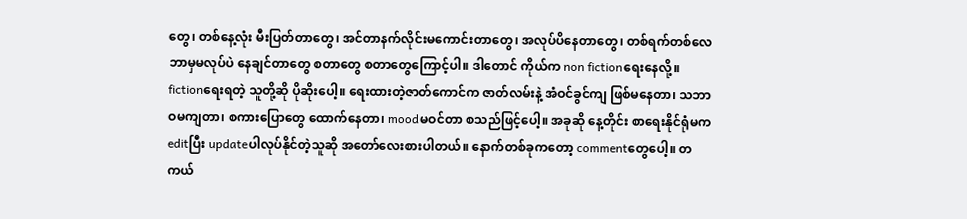တွေ၊ တစ်နေ့လုံး မီးပြတ်တာတွေ၊ အင်တာနက်လိုင်းမကောင်းတာတွေ၊ အလုပ်ပိနေတာတွေ၊ တစ်ရက်တစ်လေ ဘာမှမလုပ်ပဲ နေချင်တာတွေ စတာတွေ စတာတွေကြောင့်ပါ။ ဒါတောင် ကိုယ်က non fictionရေးနေလို့။ fictionရေးရတဲ့ သူတို့ဆို ပိုဆိုးပေါ့။ ရေးထားတဲ့ဇာတ်ကောင်က ဇာတ်လမ်းနဲ့ အံဝင်ခွင်ကျ ဖြစ်မနေတာ၊ သဘာဝမကျတာ၊ စကားပြောတွေ ထောက်နေတာ၊ moodမဝင်တာ စသည်ဖြင့်ပေါ့။ အခုဆို နေ့တိုင်း စာရေးနိုင်ရုံမက editပြီး updateပါလုပ်နိုင်တဲ့သူဆို အတော်လေးစားပါတယ်။ နောက်တစ်ခုကတော့ commentတွေပေါ့။ တကယ်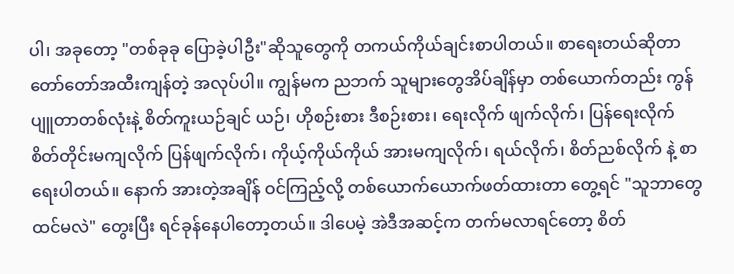ပါ၊ အခုတော့ "တစ်ခုခု ပြောခဲ့ပါဦး"ဆိုသူတွေကို တကယ်ကိုယ်ချင်းစာပါတယ်။ စာရေးတယ်ဆိုတာ တော်တော်အထီးကျန်တဲ့ အလုပ်ပါ။ ကျွန်မက ညဘက် သူများတွေအိပ်ချိန်မှာ တစ်ယောက်တည်း ကွန်ပျူတာတစ်လုံးနဲ့ စိတ်ကူးယဉ်ချင် ယဉ်၊ ဟိုစဉ်းစား ဒီစဉ်းစား၊ ရေးလိုက် ဖျက်လိုက်၊ ပြန်ရေးလိုက် စိတ်တိုင်းမကျလိုက် ပြန်ဖျက်လိုက်၊ ကိုယ့်ကိုယ်ကိုယ် အားမကျလိုက်၊ ရယ်လိုက်၊ စိတ်ညစ်လိုက် နဲ့ စာရေးပါတယ်။ နောက် အားတဲ့အချိန် ဝင်ကြည့်လို့ တစ်ယောက်ယောက်ဖတ်ထားတာ တွေ့ရင် "သူဘာတွေထင်မလဲ" တွေးပြီး ရင်ခုန်နေပါတော့တယ်။ ဒါပေမဲ့ အဲဒီအဆင့်က တက်မလာရင်တော့ စိတ်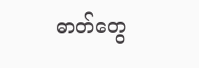ဓာတ်တွေ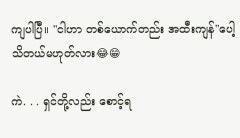ကျပါပြီ။ "ငါဟာ တစ်ယောက်တည်း အထီးကျန်"ပေါ့ သိတယ်မဟုတ်လား😂😁

ကဲ. . . ရှင်တို့လည်း စောင့်ရ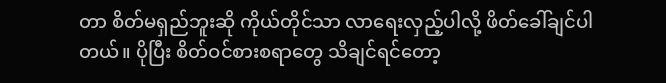တာ စိတ်မရှည်ဘူးဆို ကိုယ်တိုင်သာ လာရေးလှည့်ပါလို့ ဖိတ်ခေါ်ချင်ပါတယ်။ ပိုပြီး စိတ်ဝင်စားစရာတွေ သိချင်ရင်တော့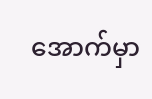အောက်မှာ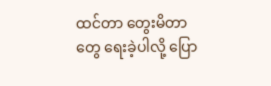ထင်တာ တွေးမိတာတွေ ရေးခဲ့ပါလို့ ပြော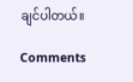ချင်ပါတယ်။

Comments